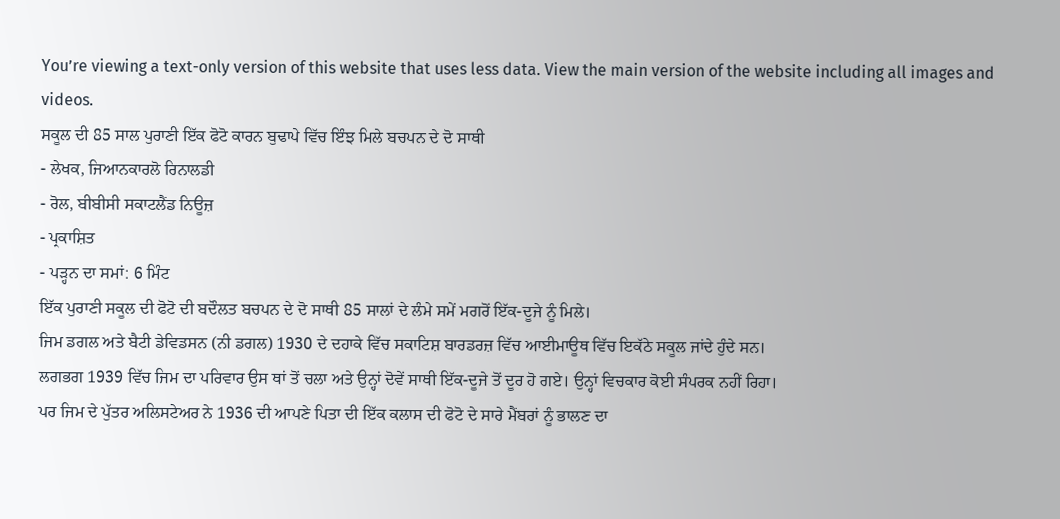You’re viewing a text-only version of this website that uses less data. View the main version of the website including all images and videos.
ਸਕੂਲ ਦੀ 85 ਸਾਲ ਪੁਰਾਣੀ ਇੱਕ ਫੋਟੋ ਕਾਰਨ ਬੁਢਾਪੇ ਵਿੱਚ ਇੰਝ ਮਿਲੇ ਬਚਪਨ ਦੇ ਦੋ ਸਾਥੀ
- ਲੇਖਕ, ਜਿਆਨਕਾਰਲੋ ਰਿਨਾਲਡੀ
- ਰੋਲ, ਬੀਬੀਸੀ ਸਕਾਟਲੈਂਡ ਨਿਊਜ਼
- ਪ੍ਰਕਾਸ਼ਿਤ
- ਪੜ੍ਹਨ ਦਾ ਸਮਾਂ: 6 ਮਿੰਟ
ਇੱਕ ਪੁਰਾਣੀ ਸਕੂਲ ਦੀ ਫੋਟੋ ਦੀ ਬਦੌਲਤ ਬਚਪਨ ਦੇ ਦੋ ਸਾਥੀ 85 ਸਾਲਾਂ ਦੇ ਲੰਮੇ ਸਮੇਂ ਮਗਰੋਂ ਇੱਕ-ਦੂਜੇ ਨੂੰ ਮਿਲੇ।
ਜਿਮ ਡਗਲ ਅਤੇ ਬੈਟੀ ਡੇਵਿਡਸਨ (ਨੀ ਡਗਲ) 1930 ਦੇ ਦਹਾਕੇ ਵਿੱਚ ਸਕਾਟਿਸ਼ ਬਾਰਡਰਜ਼ ਵਿੱਚ ਆਈਮਾਊਥ ਵਿੱਚ ਇਕੱਠੇ ਸਕੂਲ ਜਾਂਦੇ ਹੁੰਦੇ ਸਨ।
ਲਗਭਗ 1939 ਵਿੱਚ ਜਿਮ ਦਾ ਪਰਿਵਾਰ ਉਸ ਥਾਂ ਤੋਂ ਚਲਾ ਅਤੇ ਉਨ੍ਹਾਂ ਦੋਵੇਂ ਸਾਥੀ ਇੱਕ-ਦੂਜੇ ਤੋਂ ਦੂਰ ਹੋ ਗਏ। ਉਨ੍ਹਾਂ ਵਿਚਕਾਰ ਕੋਈ ਸੰਪਰਕ ਨਹੀਂ ਰਿਹਾ।
ਪਰ ਜਿਮ ਦੇ ਪੁੱਤਰ ਅਲਿਸਟੇਅਰ ਨੇ 1936 ਦੀ ਆਪਣੇ ਪਿਤਾ ਦੀ ਇੱਕ ਕਲਾਸ ਦੀ ਫੋਟੋ ਦੇ ਸਾਰੇ ਮੈਂਬਰਾਂ ਨੂੰ ਭਾਲਣ ਦਾ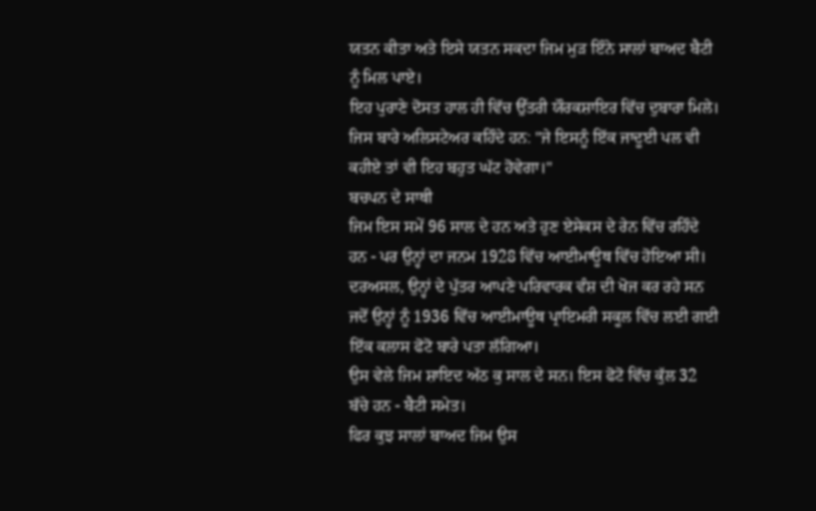ਯਤਨ ਕੀਤਾ ਅਤੇ ਇਸੇ ਯਤਨ ਸਕਦਾ ਜਿਮ ਮੁੜ ਇੰਨੇ ਸਾਲਾਂ ਬਾਅਦ ਬੈਟੀ ਨੂੰ ਮਿਲ ਪਾਏ।
ਇਹ ਪੁਰਾਣੇ ਦੋਸਤ ਹਾਲ ਹੀ ਵਿੱਚ ਉੱਤਰੀ ਯੌਰਕਸ਼ਾਇਰ ਵਿੱਚ ਦੁਬਾਰਾ ਮਿਲੇ। ਜਿਸ ਬਾਰੇ ਅਲਿਸਟੇਅਰ ਕਹਿੰਦੇ ਹਨ: "ਜੇ ਇਸਨੂੰ ਇੱਕ ਜਾਦੂਈ ਪਲ ਵੀ ਕਹੀਏ ਤਾਂ ਵੀ ਇਹ ਬਹੁਤ ਘੱਟ ਹੋਵੇਗਾ।"
ਬਚਪਨ ਦੇ ਸਾਥੀ
ਜਿਮ ਇਸ ਸਮੇਂ 96 ਸਾਲ ਦੇ ਹਨ ਅਤੇ ਹੁਣ ਏਸੇਕਸ ਦੇ ਰੇਨ ਵਿੱਚ ਰਹਿੰਦੇ ਹਨ - ਪਰ ਉਨ੍ਹਾਂ ਦਾ ਜਨਮ 1928 ਵਿੱਚ ਆਈਮਾਊਥ ਵਿੱਚ ਹੋਇਆ ਸੀ।
ਦਰਅਸਲ, ਉਨ੍ਹਾਂ ਦੇ ਪੁੱਤਰ ਆਪਣੇ ਪਰਿਵਾਰਕ ਵੰਸ਼ ਦੀ ਖੋਜ ਕਰ ਰਹੇ ਸਨ ਜਦੋਂ ਉਨ੍ਹਾਂ ਨੂੰ 1936 ਵਿੱਚ ਆਈਮਾਊਥ ਪ੍ਰਾਇਮਰੀ ਸਕੂਲ ਵਿੱਚ ਲਈ ਗਈ ਇੱਕ ਕਲਾਸ ਫੋਟੋ ਬਾਰੇ ਪਤਾ ਲੱਗਿਆ।
ਉਸ ਵੇਲੇ ਜਿਮ ਸ਼ਾਇਦ ਅੱਠ ਕੁ ਸਾਲ ਦੇ ਸਨ। ਇਸ ਫੋਟੋ ਵਿੱਚ ਕੁੱਲ 32 ਬੱਚੇ ਹਨ - ਬੈਟੀ ਸਮੇਤ।
ਫਿਰ ਕੁਝ ਸਾਲਾਂ ਬਾਅਦ ਜਿਮ ਉਸ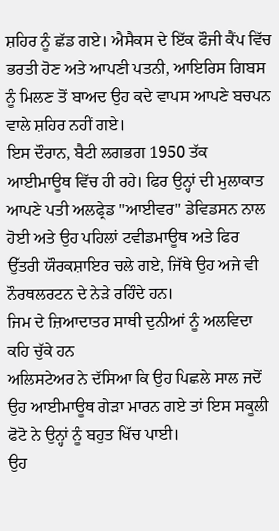ਸ਼ਹਿਰ ਨੂੰ ਛੱਡ ਗਏ। ਐਸੈਕਸ ਦੇ ਇੱਕ ਫੌਜੀ ਕੈਂਪ ਵਿੱਚ ਭਰਤੀ ਹੋਣ ਅਤੇ ਆਪਣੀ ਪਤਨੀ, ਆਇਰਿਸ ਗਿਬਸ ਨੂੰ ਮਿਲਣ ਤੋਂ ਬਾਅਦ ਉਹ ਕਦੇ ਵਾਪਸ ਆਪਣੇ ਬਚਪਨ ਵਾਲੇ ਸ਼ਹਿਰ ਨਹੀਂ ਗਏ।
ਇਸ ਦੌਰਾਨ, ਬੈਟੀ ਲਗਭਗ 1950 ਤੱਕ ਆਈਮਾਊਥ ਵਿੱਚ ਹੀ ਰਹੇ। ਫਿਰ ਉਨ੍ਹਾਂ ਦੀ ਮੁਲਾਕਾਤ ਆਪਣੇ ਪਤੀ ਅਲਫ੍ਰੇਡ "ਆਈਵਰ" ਡੇਵਿਡਸਨ ਨਾਲ ਹੋਈ ਅਤੇ ਉਹ ਪਹਿਲਾਂ ਟਵੀਡਮਾਊਥ ਅਤੇ ਫਿਰ ਉੱਤਰੀ ਯੌਰਕਸ਼ਾਇਰ ਚਲੇ ਗਏ, ਜਿੱਥੇ ਉਹ ਅਜੇ ਵੀ ਨੌਰਥਲਰਟਨ ਦੇ ਨੇੜੇ ਰਹਿੰਦੇ ਹਨ।
ਜਿਮ ਦੇ ਜ਼ਿਆਦਾਤਰ ਸਾਥੀ ਦੁਨੀਆਂ ਨੂੰ ਅਲਵਿਦਾ ਕਹਿ ਚੁੱਕੇ ਹਨ
ਅਲਿਸਟੇਅਰ ਨੇ ਦੱਸਿਆ ਕਿ ਉਹ ਪਿਛਲੇ ਸਾਲ ਜਦੋਂ ਉਹ ਆਈਮਾਊਥ ਗੇੜਾ ਮਾਰਨ ਗਏ ਤਾਂ ਇਸ ਸਕੂਲੀ ਫੋਟੋ ਨੇ ਉਨ੍ਹਾਂ ਨੂੰ ਬਹੁਤ ਖਿੱਚ ਪਾਈ।
ਉਹ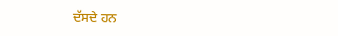ਦੱਸਦੇ ਹਨ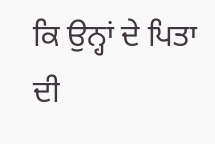ਕਿ ਉਨ੍ਹਾਂ ਦੇ ਪਿਤਾ ਦੀ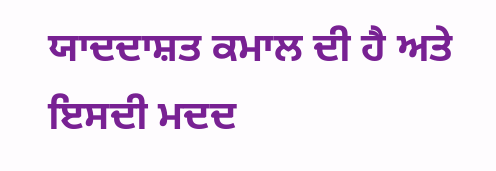ਯਾਦਦਾਸ਼ਤ ਕਮਾਲ ਦੀ ਹੈ ਅਤੇ ਇਸਦੀ ਮਦਦ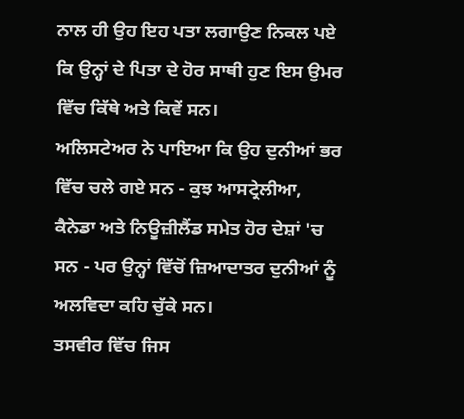ਨਾਲ ਹੀ ਉਹ ਇਹ ਪਤਾ ਲਗਾਉਣ ਨਿਕਲ ਪਏ ਕਿ ਉਨ੍ਹਾਂ ਦੇ ਪਿਤਾ ਦੇ ਹੋਰ ਸਾਥੀ ਹੁਣ ਇਸ ਉਮਰ ਵਿੱਚ ਕਿੱਥੇ ਅਤੇ ਕਿਵੇਂ ਸਨ।
ਅਲਿਸਟੇਅਰ ਨੇ ਪਾਇਆ ਕਿ ਉਹ ਦੁਨੀਆਂ ਭਰ ਵਿੱਚ ਚਲੇ ਗਏ ਸਨ - ਕੁਝ ਆਸਟ੍ਰੇਲੀਆ, ਕੈਨੇਡਾ ਅਤੇ ਨਿਊਜ਼ੀਲੈਂਡ ਸਮੇਤ ਹੋਰ ਦੇਸ਼ਾਂ 'ਚ ਸਨ - ਪਰ ਉਨ੍ਹਾਂ ਵਿੱਚੋਂ ਜ਼ਿਆਦਾਤਰ ਦੁਨੀਆਂ ਨੂੰ ਅਲਵਿਦਾ ਕਹਿ ਚੁੱਕੇ ਸਨ।
ਤਸਵੀਰ ਵਿੱਚ ਜਿਸ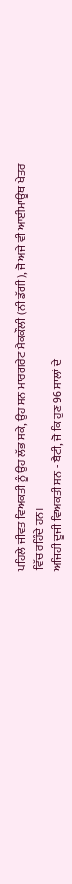ਪਹਿਲੇ ਜੀਵਤ ਵਿਅਕਤੀ ਨੂੰ ਉਹ ਲੱਭ ਸਕੇ, ਉਹ ਸਨ ਮਾਰਗਰੇਟ ਮੈਕਕੌਲੀ (ਨੀ ਡੱਗੀ), ਜੋ ਅਜੇ ਵੀ ਆਈਮਾਊਥ ਖੇਤਰ ਵਿੱਚ ਰਹਿੰਦੇ ਹਨ।
ਅਜਿਹੀ ਦੂਜੀ ਵਿਅਕਤੀ ਸਨ - ਬੈਟੀ, ਜੋ ਕਿ ਹੁਣ 96 ਸਾਲਾਂ ਦੇ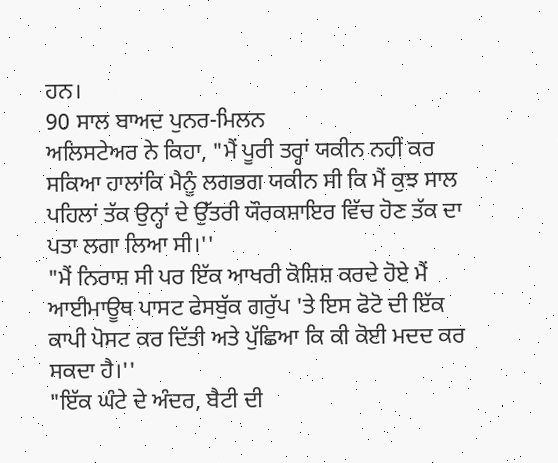ਹਨ।
90 ਸਾਲ ਬਾਅਦ ਪੁਨਰ-ਮਿਲਨ
ਅਲਿਸਟੇਅਰ ਨੇ ਕਿਹਾ, "ਮੈਂ ਪੂਰੀ ਤਰ੍ਹਾਂ ਯਕੀਨ ਨਹੀਂ ਕਰ ਸਕਿਆ ਹਾਲਾਂਕਿ ਮੈਨੂੰ ਲਗਭਗ ਯਕੀਨ ਸੀ ਕਿ ਮੈਂ ਕੁਝ ਸਾਲ ਪਹਿਲਾਂ ਤੱਕ ਉਨ੍ਹਾਂ ਦੇ ਉੱਤਰੀ ਯੌਰਕਸ਼ਾਇਰ ਵਿੱਚ ਹੋਣ ਤੱਕ ਦਾ ਪਤਾ ਲਗਾ ਲਿਆ ਸੀ।''
"ਮੈਂ ਨਿਰਾਸ਼ ਸੀ ਪਰ ਇੱਕ ਆਖਰੀ ਕੋਸ਼ਿਸ਼ ਕਰਦੇ ਹੋਏ ਮੈਂ ਆਈਮਾਊਥ ਪਾਸਟ ਫੇਸਬੁੱਕ ਗਰੁੱਪ 'ਤੇ ਇਸ ਫੋਟੋ ਦੀ ਇੱਕ ਕਾਪੀ ਪੋਸਟ ਕਰ ਦਿੱਤੀ ਅਤੇ ਪੁੱਛਿਆ ਕਿ ਕੀ ਕੋਈ ਮਦਦ ਕਰ ਸਕਦਾ ਹੈ।''
"ਇੱਕ ਘੰਟੇ ਦੇ ਅੰਦਰ, ਬੈਟੀ ਦੀ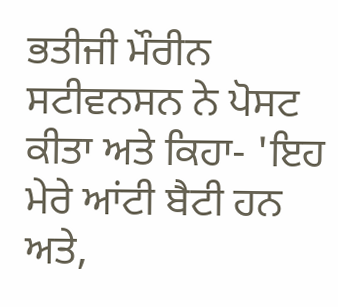ਭਤੀਜੀ ਮੌਰੀਨ ਸਟੀਵਨਸਨ ਨੇ ਪੋਸਟ ਕੀਤਾ ਅਤੇ ਕਿਹਾ- 'ਇਹ ਮੇਰੇ ਆਂਟੀ ਬੈਟੀ ਹਨ ਅਤੇ,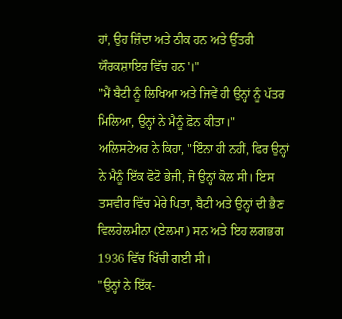ਹਾਂ, ਉਹ ਜ਼ਿੰਦਾ ਅਤੇ ਠੀਕ ਹਨ ਅਤੇ ਉੱਤਰੀ ਯੌਰਕਸ਼ਾਇਰ ਵਿੱਚ ਹਨ'।"
"ਮੈਂ ਬੈਟੀ ਨੂੰ ਲਿਖਿਆ ਅਤੇ ਜਿਵੇਂ ਹੀ ਉਨ੍ਹਾਂ ਨੂੰ ਪੱਤਰ ਮਿਲਿਆ, ਉਨ੍ਹਾਂ ਨੇ ਮੈਨੂੰ ਫ਼ੋਨ ਕੀਤਾ।"
ਅਲਿਸਟੇਅਰ ਨੇ ਕਿਹਾ, "ਇੰਨਾ ਹੀ ਨਹੀਂ, ਫਿਰ ਉਨ੍ਹਾਂ ਨੇ ਮੈਨੂੰ ਇੱਕ ਫੋਟੋ ਭੇਜੀ, ਜੋ ਉਨ੍ਹਾਂ ਕੋਲ ਸੀ। ਇਸ ਤਸਵੀਰ ਵਿੱਚ ਮੇਰੇ ਪਿਤਾ, ਬੈਟੀ ਅਤੇ ਉਨ੍ਹਾਂ ਦੀ ਭੈਣ ਵਿਲਹੇਲਮੀਨਾ (ਏਲਮਾ) ਸਨ ਅਤੇ ਇਹ ਲਗਭਗ 1936 ਵਿੱਚ ਖਿੱਚੀ ਗਈ ਸੀ।
"ਉਨ੍ਹਾਂ ਨੇ ਇੱਕ-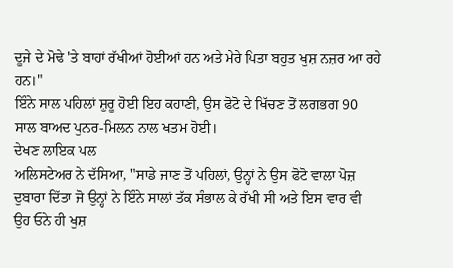ਦੂਜੇ ਦੇ ਮੋਢੇ 'ਤੇ ਬਾਹਾਂ ਰੱਖੀਆਂ ਹੋਈਆਂ ਹਨ ਅਤੇ ਮੇਰੇ ਪਿਤਾ ਬਹੁਤ ਖੁਸ਼ ਨਜ਼ਰ ਆ ਰਹੇ ਹਨ।"
ਇੰਨੇ ਸਾਲ ਪਹਿਲਾਂ ਸ਼ੁਰੂ ਹੋਈ ਇਹ ਕਹਾਣੀ, ਉਸ ਫੋਟੋ ਦੇ ਖਿੱਚਣ ਤੋਂ ਲਗਭਗ 90 ਸਾਲ ਬਾਅਦ ਪੁਨਰ-ਮਿਲਨ ਨਾਲ ਖਤਮ ਹੋਈ।
ਦੇਖਣ ਲਾਇਕ ਪਲ
ਅਲਿਸਟੇਅਰ ਨੇ ਦੱਸਿਆ, "ਸਾਡੇ ਜਾਣ ਤੋਂ ਪਹਿਲਾਂ, ਉਨ੍ਹਾਂ ਨੇ ਉਸ ਫੋਟੋ ਵਾਲਾ ਪੋਜ਼ ਦੁਬਾਰਾ ਦਿੱਤਾ ਜੋ ਉਨ੍ਹਾਂ ਨੇ ਇੰਨੇ ਸਾਲਾਂ ਤੱਕ ਸੰਭਾਲ ਕੇ ਰੱਖੀ ਸੀ ਅਤੇ ਇਸ ਵਾਰ ਵੀ ਉਹ ਓਨੇ ਹੀ ਖੁਸ਼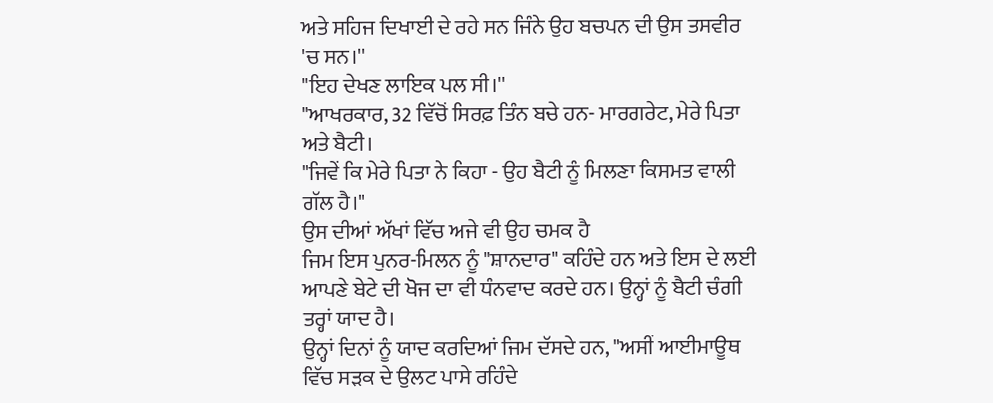ਅਤੇ ਸਹਿਜ ਦਿਖਾਈ ਦੇ ਰਹੇ ਸਨ ਜਿੰਨੇ ਉਹ ਬਚਪਨ ਦੀ ਉਸ ਤਸਵੀਰ 'ਚ ਸਨ।''
"ਇਹ ਦੇਖਣ ਲਾਇਕ ਪਲ ਸੀ।''
"ਆਖਰਕਾਰ, 32 ਵਿੱਚੋਂ ਸਿਰਫ਼ ਤਿੰਨ ਬਚੇ ਹਨ- ਮਾਰਗਰੇਟ, ਮੇਰੇ ਪਿਤਾ ਅਤੇ ਬੈਟੀ।
"ਜਿਵੇਂ ਕਿ ਮੇਰੇ ਪਿਤਾ ਨੇ ਕਿਹਾ - ਉਹ ਬੈਟੀ ਨੂੰ ਮਿਲਣਾ ਕਿਸਮਤ ਵਾਲੀ ਗੱਲ ਹੈ।"
ਉਸ ਦੀਆਂ ਅੱਖਾਂ ਵਿੱਚ ਅਜੇ ਵੀ ਉਹ ਚਮਕ ਹੈ
ਜਿਮ ਇਸ ਪੁਨਰ-ਮਿਲਨ ਨੂੰ "ਸ਼ਾਨਦਾਰ" ਕਹਿੰਦੇ ਹਨ ਅਤੇ ਇਸ ਦੇ ਲਈ ਆਪਣੇ ਬੇਟੇ ਦੀ ਖੋਜ ਦਾ ਵੀ ਧੰਨਵਾਦ ਕਰਦੇ ਹਨ। ਉਨ੍ਹਾਂ ਨੂੰ ਬੈਟੀ ਚੰਗੀ ਤਰ੍ਹਾਂ ਯਾਦ ਹੈ।
ਉਨ੍ਹਾਂ ਦਿਨਾਂ ਨੂੰ ਯਾਦ ਕਰਦਿਆਂ ਜਿਮ ਦੱਸਦੇ ਹਨ, "ਅਸੀਂ ਆਈਮਾਊਥ ਵਿੱਚ ਸੜਕ ਦੇ ਉਲਟ ਪਾਸੇ ਰਹਿੰਦੇ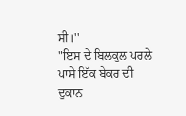ਸੀ।''
"ਇਸ ਦੇ ਬਿਲਕੁਲ ਪਰਲੇ ਪਾਸੇ ਇੱਕ ਬੇਕਰ ਦੀ ਦੁਕਾਨ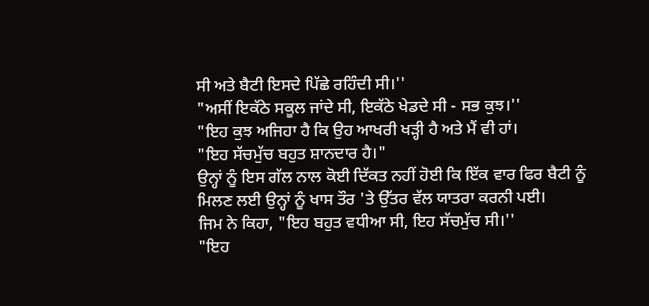ਸੀ ਅਤੇ ਬੈਟੀ ਇਸਦੇ ਪਿੱਛੇ ਰਹਿੰਦੀ ਸੀ।''
"ਅਸੀਂ ਇਕੱਠੇ ਸਕੂਲ ਜਾਂਦੇ ਸੀ, ਇਕੱਠੇ ਖੇਡਦੇ ਸੀ - ਸਭ ਕੁਝ।''
"ਇਹ ਕੁਝ ਅਜਿਹਾ ਹੈ ਕਿ ਉਹ ਆਖਰੀ ਖੜ੍ਹੀ ਹੈ ਅਤੇ ਮੈਂ ਵੀ ਹਾਂ।
"ਇਹ ਸੱਚਮੁੱਚ ਬਹੁਤ ਸ਼ਾਨਦਾਰ ਹੈ।"
ਉਨ੍ਹਾਂ ਨੂੰ ਇਸ ਗੱਲ ਨਾਲ ਕੋਈ ਦਿੱਕਤ ਨਹੀਂ ਹੋਈ ਕਿ ਇੱਕ ਵਾਰ ਫਿਰ ਬੈਟੀ ਨੂੰ ਮਿਲਣ ਲਈ ਉਨ੍ਹਾਂ ਨੂੰ ਖਾਸ ਤੌਰ 'ਤੇ ਉੱਤਰ ਵੱਲ ਯਾਤਰਾ ਕਰਨੀ ਪਈ।
ਜਿਮ ਨੇ ਕਿਹਾ, "ਇਹ ਬਹੁਤ ਵਧੀਆ ਸੀ, ਇਹ ਸੱਚਮੁੱਚ ਸੀ।''
"ਇਹ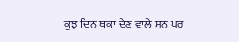ਕੁਝ ਦਿਨ ਥਕਾ ਦੇਣ ਵਾਲੇ ਸਨ ਪਰ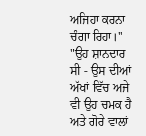ਅਜਿਹਾ ਕਰਨਾ ਚੰਗਾ ਰਿਹਾ।''
"ਉਹ ਸ਼ਾਨਦਾਰ ਸੀ - ਉਸ ਦੀਆਂ ਅੱਖਾਂ ਵਿੱਚ ਅਜੇ ਵੀ ਉਹ ਚਮਕ ਹੈ ਅਤੇ ਗੋਰੇ ਵਾਲਾਂ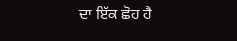ਦਾ ਇੱਕ ਛੋਹ ਹੈ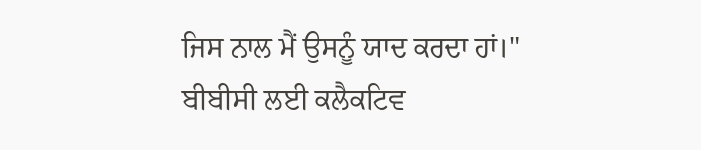ਜਿਸ ਨਾਲ ਮੈਂ ਉਸਨੂੰ ਯਾਦ ਕਰਦਾ ਹਾਂ।"
ਬੀਬੀਸੀ ਲਈ ਕਲੈਕਟਿਵ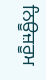ਨਿਊਜ਼ਰੂਮ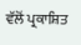ਵੱਲੋਂ ਪ੍ਰਕਾਸ਼ਿਤ